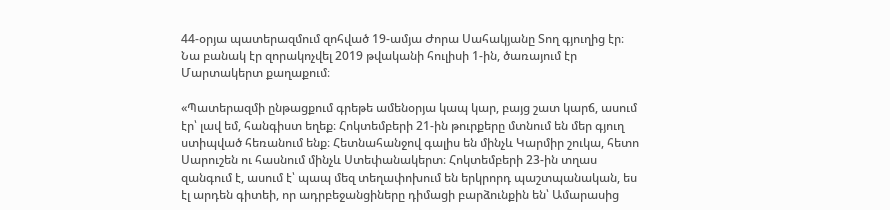44-օրյա պատերազմում զոհված 19-ամյա Ժորա Սահակյանը Տող գյուղից էր։ Նա բանակ էր զորակոչվել 2019 թվականի հուլիսի 1-ին, ծառայում էր Մարտակերտ քաղաքում։

«Պատերազմի ընթացքում գրեթե ամենօրյա կապ կար, բայց շատ կարճ, ասում էր՝ լավ եմ, հանգիստ եղեք։ Հոկտեմբերի 21-ին թուրքերը մտնում են մեր գյուղ ստիպված հեռանում ենք։ Հետնահանջով գալիս են մինչև Կարմիր շուկա, հետո Սարուշեն ու հասնում մինչև Ստեփանակերտ։ Հոկտեմբերի 23-ին տղաս զանգում է, ասում է՝ պապ մեզ տեղափոխում են երկրորդ պաշտպանական, ես էլ արդեն գիտեի, որ ադրբեջանցիները դիմացի բարձունքին են՝ Ամարասից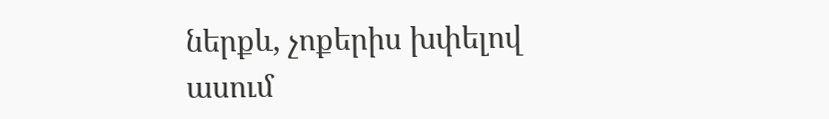ներքև, չոքերիս խփելով ասում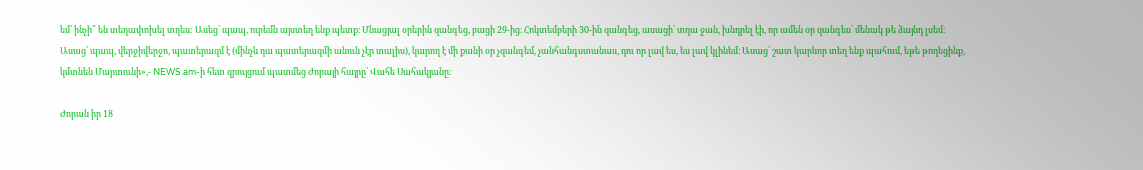եմ՝ ինչի՞ են տեղափոխել տղես: Ասեց՝ պապ, ուրեմն այստեղ ենք պետք։ Մնացյալ օրերին զանգեց, բացի 29-ից։ Հոկտեմբերի 30-ին զանգեց, ասացի՝ տղա ջան, խնդրել էի, որ ամեն օր զանգես՝ մենակ թե ձայնդ լսեմ։ Ասաց՝ պապ, վերջիվերջո, պատերազմ է (մինչև դա պատերազմի անուն չէր տալիս), կարող է մի քանի օր չզանգեմ, չանհանգստանաս, դու որ լավ ես, ես լավ կլինեմ։ Ասաց՝ շատ կարևոր տեղ ենք պահում, եթե թողեցինք, կմտնեն Մարտունի»,- NEWS.am-ի հետ զրույցում պատմեց Ժորայի հայրը՝ Վահե Սահակյանը։

Ժորան իր 18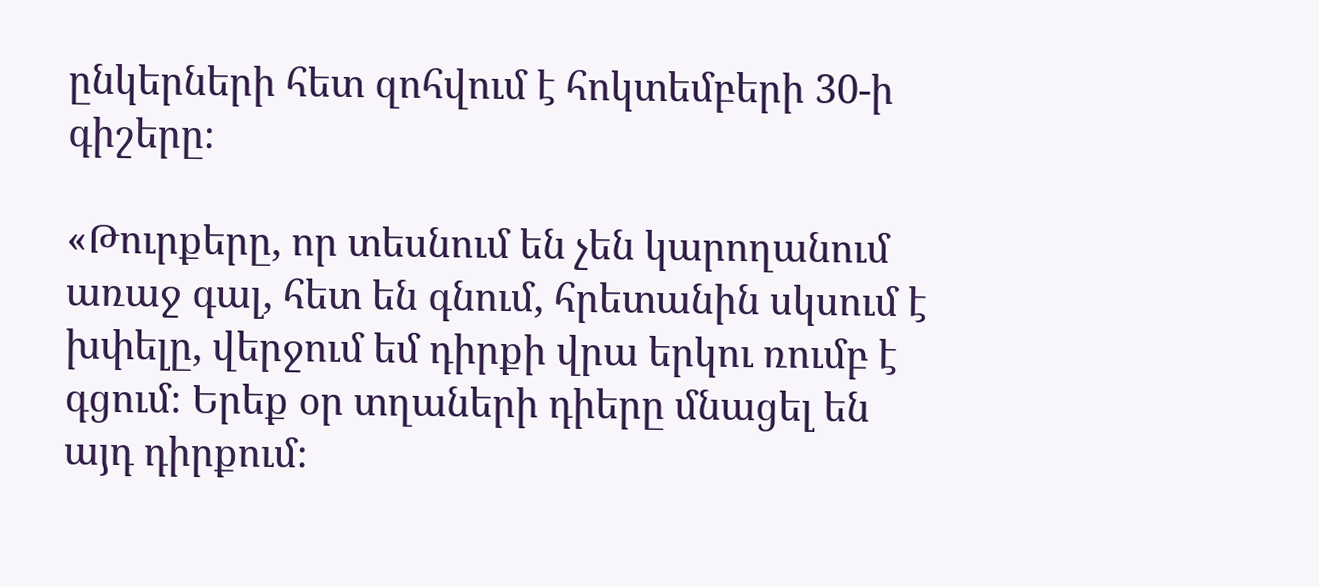ընկերների հետ զոհվում է հոկտեմբերի 30-ի գիշերը։

«Թուրքերը, որ տեսնում են չեն կարողանում առաջ գալ, հետ են գնում, հրետանին սկսում է խփելը, վերջում եմ դիրքի վրա երկու ռումբ է գցում։ Երեք օր տղաների դիերը մնացել են այդ դիրքում։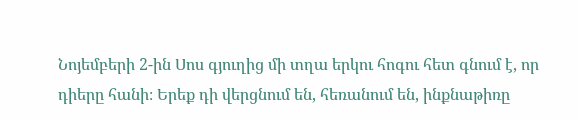Նոյեմբերի 2-ին Սոս գյուղից մի տղա երկու հոգու հետ գնում է, որ դիերը հանի։ Երեք դի վերցնում են, հեռանում են, ինքնաթիռը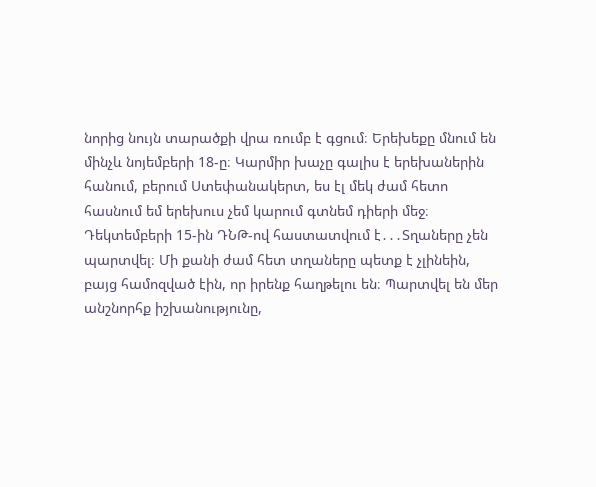նորից նույն տարածքի վրա ռումբ է գցում։ Երեխեքը մնում են մինչև նոյեմբերի 18-ը։ Կարմիր խաչը գալիս է երեխաներին հանում, բերում Ստեփանակերտ, ես էլ մեկ ժամ հետո հասնում եմ երեխուս չեմ կարում գտնեմ դիերի մեջ։ Դեկտեմբերի 15-ին ԴՆԹ-ով հաստատվում է․․․Տղաները չեն պարտվել։ Մի քանի ժամ հետ տղաները պետք է չլինեին, բայց համոզված էին, որ իրենք հաղթելու են։ Պարտվել են մեր անշնորհք իշխանությունը,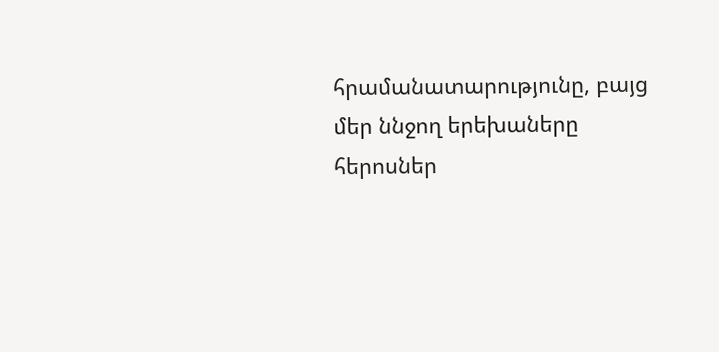հրամանատարությունը, բայց մեր ննջող երեխաները հերոսներ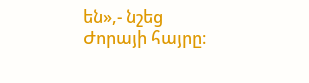են»,- նշեց Ժորայի հայրը։